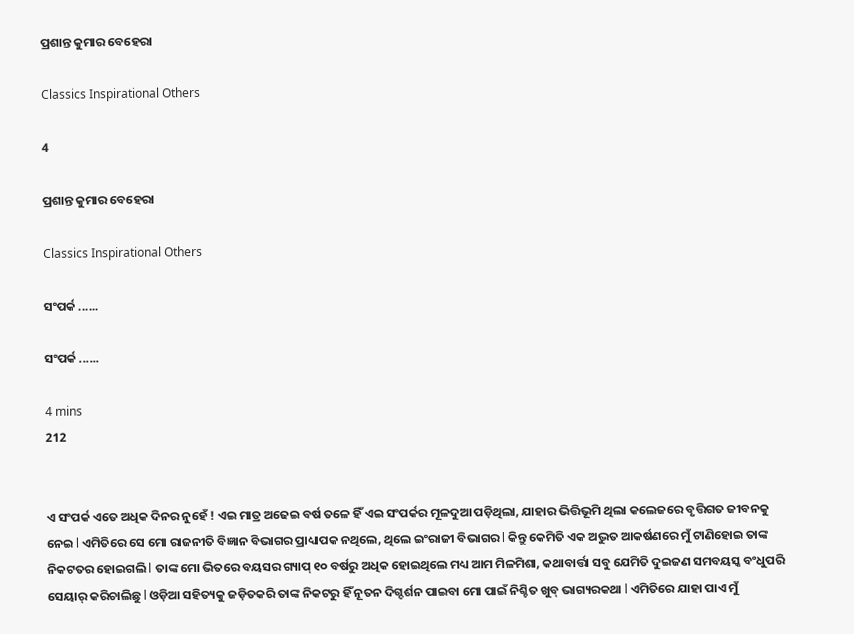ପ୍ରଶାନ୍ତ କୁମାର ବେହେରା

Classics Inspirational Others

4

ପ୍ରଶାନ୍ତ କୁମାର ବେହେରା

Classics Inspirational Others

ସଂପର୍କ ......

ସଂପର୍କ ......

4 mins
212


ଏ ସଂପର୍କ ଏତେ ଅଧିକ ଦିନର ନୁହେଁ ! ଏଇ ମାତ୍ର ଅଢେଇ ବର୍ଷ ତଳେ ହିଁ ଏଇ ସଂପର୍କର ମୂଳଦୁଆ ପଡ଼ିଥିଲା, ଯାହାର ଭିତ୍ତିଭୂମି ଥିଲା କଲେଜରେ ବୃତ୍ତିଗତ ଜୀବନକୁ ନେଇ l ଏମିତିରେ ସେ ମୋ ରାଜନୀତି ବିଜ୍ଞାନ ବିଭାଗର ପ୍ରାଧ୍ୟାପକ ନଥିଲେ, ଥିଲେ ଇଂରାଜୀ ବିଭାଗର l କିନ୍ତୁ କେମିତି ଏକ ଅଦ୍ଭୁତ ଆକର୍ଷଣରେ ମୁଁ ଟାଣିହୋଇ ତାଙ୍କ ନିକଟତର ହୋଇଗଲି l ତାଙ୍କ ମୋ ଭିତରେ ବୟସର ଗ୍ୟାପ୍ ୧୦ ବର୍ଷରୁ ଅଧିକ ହୋଇଥିଲେ ମଧ୍ୟ ଆମ ମିଳ‍ମିଶା, କଥାବାର୍ତ୍ତା ସବୁ ଯେମିତି ଦୁଇଜଣ ସମବୟସ୍କ ବଂଧୁପରି ସେୟାର୍ କରିଚାଲିଛୁ l ଓଡ଼ିଆ ସହିତ୍ୟକୁ ଜଡ଼ିତକରି ତାଙ୍କ ନିକଟରୁ ହିଁ ନୂତନ ଦିଗ୍ଦର୍ଶନ ପାଇବା ମୋ ପାଇଁ ନିଶ୍ଚିତ ଖୁବ୍ ଭାଗ୍ୟରକଥା l ଏମିତିରେ ଯାହା ପାଏ ମୁଁ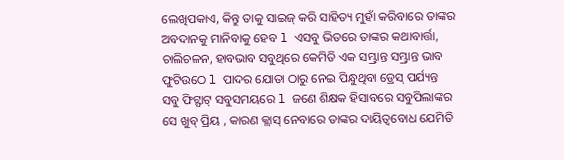ଲେଖିପକାଏ, କିନ୍ତୁ ତାକୁ ସାଇଜ୍ କରି ସାହିତ୍ୟ ମୁହାଁ କରିବାରେ ତାଙ୍କର ଅବଦାନକୁ ମାନିବାକୁ ହେବ l ଏସବୁ ଭିତରେ ତାଙ୍କର କଥାବାର୍ତ୍ତା, ଚାଲିଚଳନ, ହାବଭାବ ସବୁଥିରେ କେମିତି ଏକ ସମ୍ଭ୍ରାନ୍ତ ସମ୍ଭ୍ରାନ୍ତ ଭାବ ଫୁଟିଉଠେ l ପାଦର ଯୋତା ଠାରୁ ନେଇ ପିନ୍ଧୁଥିବା ଡ୍ରେସ୍ ପର୍ଯ୍ୟନ୍ତ ସବୁ ଫିଟ୍ଫାଟ୍ ସବୁସମୟରେ l ଜଣେ ଶିକ୍ଷକ ହିସାବରେ ସବୁପିଲାଙ୍କର ସେ ଖୁବ୍ ପ୍ରିୟ , କାରଣ କ୍ଲାସ୍ ନେବାରେ ତାଙ୍କର ଦାୟିତ୍ୱବୋଧ ଯେମିତି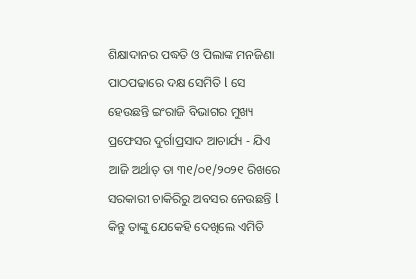ଶିକ୍ଷାଦାନର ପଦ୍ଧତି ଓ ପିଲାଙ୍କ ମନଜିଣା ପାଠପଢାରେ ଦକ୍ଷ ସେମିତି l ସେ ହେଉଛନ୍ତି ଇଂରାଜି ବିଭାଗର ମୁଖ୍ୟ ପ୍ରଫେସର ଦୁର୍ଗାପ୍ରସାଦ ଆଚାର୍ଯ୍ୟ - ଯିଏ ଆଜି ଅର୍ଥାତ୍ ତା ୩୧/୦୧/୨୦୨୧ ରିଖରେ ସରକାରୀ ଚାକିରିରୁ ଅବସର ନେଉଛନ୍ତି l କିନ୍ତୁ ତାଙ୍କୁ ଯେକେହି ଦେଖିଲେ ଏମିତି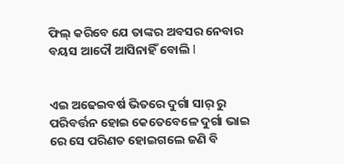ଫିଲ୍ କରିବେ ଯେ ତାଙ୍କର ଅବସର ନେବାର ବୟସ ଆଦୌ ଆସିନାହିଁ ବୋଲି l


ଏଇ ଅଢେଇବର୍ଷ ଭିତରେ ଦୁର୍ଗା ସାର୍ ରୁ ପରିବର୍ତ୍ତନ ହୋଇ କେତେବେଳେ ଦୁର୍ଗା ଭାଇ ରେ ସେ ପରିଣତ ହୋଇଗଲେ ଜଣି ବି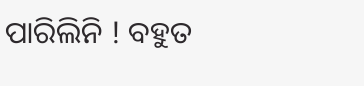ପାରିଲିନି ! ବହୁତ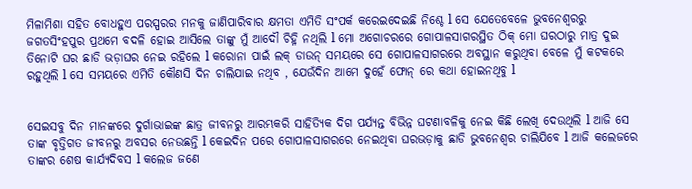ମିଳାମିଶା ସହିତ ବୋଧହୁଏ ପରସ୍ପରର ମନକୁ ଜାଣିପାରିବାର କ୍ଷମତା ଏମିତି ସଂପର୍କ କରେଇଦେଇଛି ନିଶ୍ଚେ l ସେ ଯେତେବେଳେ ଭୁବନେଶ୍ବରରୁ ଜଗତସିଂହପୁର ପ୍ରଥମେ ବଦଳି ହୋଇ ଆସିଲେ ତାଙ୍କୁ ମୁଁ ଆଦୌ ଚିହ୍ନି ନଥିଲି l ମୋ ଅଗୋଚରରେ ଗୋପାଳସାଗରସ୍ଥିତ ଠିକ୍ ମୋ ଘରଠାରୁ ମାତ୍ର ଦୁଇ ତିନୋଟି ଘର ଛାଡି ଭଡ଼ାଘର ନେଇ ରହିଲେ l କରୋନା ପାଇଁ ଲକ୍ ଡାଉନ୍ ସମୟରେ ସେ ଗୋପାଳସାଗରରେ ଅବସ୍ଥାନ କରୁଥିବା ବେଳେ ମୁଁ କଟକରେ ରହୁଥିଲି l ସେ ସମୟରେ ଏମିତି କୌଣସି ଦିନ ଚାଲିଯାଇ ନଥିବ , ଯେଉଁଦିନ ଆମେ ଦୁହେଁ ଫୋନ୍ ରେ କଥା ହୋଇନଥିବୁ l


ସେଇସବୁ ଦିନ ମାନଙ୍କରେ ଦୁର୍ଗାଭାଇଙ୍କ ଛାତ୍ର ଜୀବନରୁ ଆରମ୍ଭକରି ସାହିତ୍ୟିକ ଦିଗ ପର୍ଯ୍ୟନ୍ତ ବିଭିନ୍ନ ଘଟଣାବଳିକୁ ନେଇ କିଛି ଲେଖି ଦେଉଥିଲି l ଆଜି ସେ ତାଙ୍କ ବୃତ୍ତିଗତ ଜୀବନରୁ ଅବସର ନେଉଛନ୍ତି l କେଇଦିନ ପରେ ଗୋପାଳସାଗରରେ ନେଇଥିବା ଘରଭଡ଼ାକୁ ଛାଡି ଭୁବନେଶ୍ବର ଚାଲିଯିବେ l ଆଜି କଲେଜରେ ତାଙ୍କର ଶେଷ କାର୍ଯ୍ୟଦିବସ l କଲେଜ ଜଣେ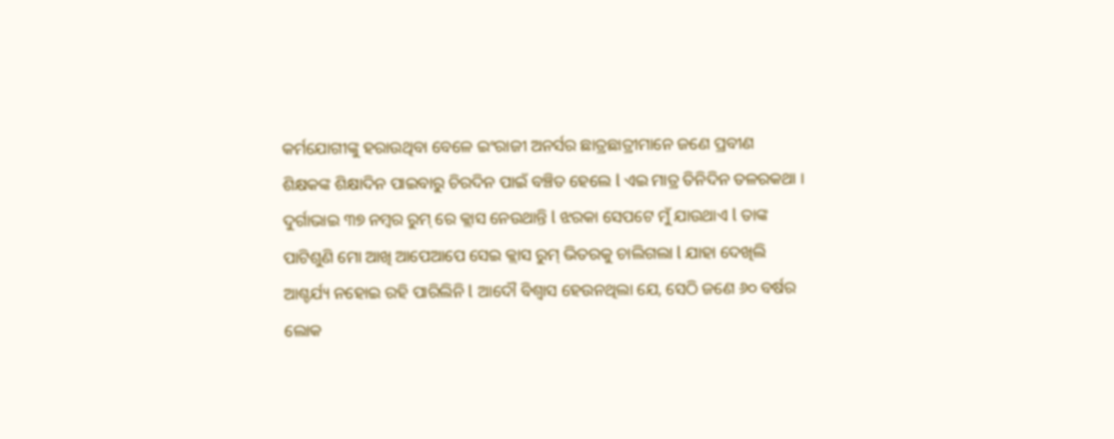କର୍ମଯୋଗୀଙ୍କୁ ହରାଉଥିବା ବେଳେ ଇଂରାଜୀ ଅନର୍ସର ଛାତ୍ରଛାତ୍ରୀମାନେ ଜଣେ ପ୍ରବୀଣ ଶିକ୍ଷକଙ୍କ ଶିକ୍ଷାଦିନ ପାଇବାରୁ ଚିରଦିନ ପାଇଁ ବଞ୍ଚିତ ହେଲେ l ଏଇ ମାତ୍ର ତିନିଦିନ ତଳରକଥା । ଦୁର୍ଗାଭାଇ ୩୭ ନମ୍ୱର ରୁମ୍ ରେ କ୍ଲାସ ନେଉଥାନ୍ତି l ଝରକା ସେପଟେ ମୁଁ ଯାଉଥାଏ l ତାଙ୍କ ପାଟିଶୁଣି ମୋ ଆଖି ଆପେଆପେ ସେଇ କ୍ଲାସ ରୁମ୍ ଭିତରକୁ ଚାଲିଗଲା l ଯାହା ଦେଖିଲି ଆଶ୍ଚର୍ଯ୍ୟ ନହୋଇ ରହି ପାରିଲିନି l ଆଦୌ ବିଶ୍ୱାସ ହେଉନଥିଲା ଯେ, ସେଠି ଜଣେ ୬୦ ବର୍ଷର ଲୋକ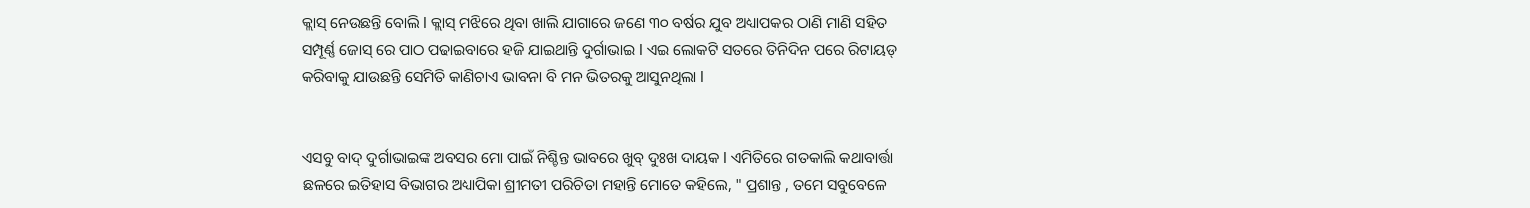କ୍ଲାସ୍ ନେଉଛନ୍ତି ବୋଲି l କ୍ଲାସ୍ ମଝିରେ ଥିବା ଖାଲି ଯାଗାରେ ଜଣେ ୩୦ ବର୍ଷର ଯୁବ ଅଧ୍ୟାପକର ଠାଣି ମାଣି ସହିତ ସମ୍ପୂର୍ଣ୍ଣ ଜୋସ୍ ରେ ପାଠ ପଢାଇବାରେ ହଜି ଯାଇଥାନ୍ତି ଦୁର୍ଗାଭାଇ l ଏଇ ଲୋକଟି ସତରେ ତିନିଦିନ ପରେ ରିଟାୟଡ୍ କରିବାକୁ ଯାଉଛନ୍ତି ସେମିତି କାଣିଚାଏ ଭାବନା ବି ମନ ଭିତରକୁ ଆସୁନଥିଲା l


ଏସବୁ ବାଦ୍ ଦୁର୍ଗାଭାଇଙ୍କ ଅବସର ମୋ ପାଇଁ ନିଶ୍ଚିନ୍ତ ଭାବରେ ଖୁବ୍ ଦୁଃଖ ଦାୟକ l ଏମିତିରେ ଗତକାଲି କଥାବାର୍ତ୍ତା ଛଳରେ ଇତିହାସ ବିଭାଗର ଅଧ୍ୟାପିକା ଶ୍ରୀମତୀ ପରିଚିତା ମହାନ୍ତି ମୋତେ କହିଲେ, " ପ୍ରଶାନ୍ତ , ତମେ ସବୁବେଳେ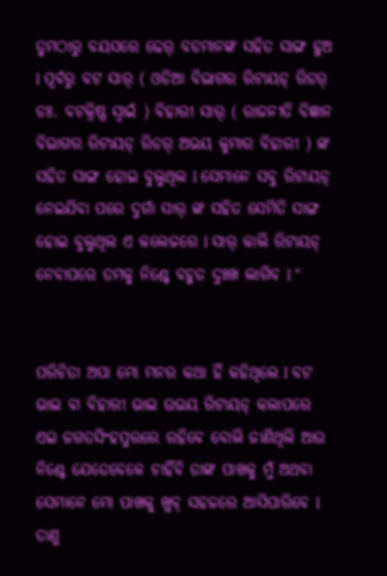ତୁମଠାରୁ ବୟସରେ ଢେର୍ ବଡମାନଙ୍କ ସହିତ ସାଙ୍ଗ ହୁଅ l ପୂର୍ବରୁ ବଟ ସାର୍ ( ଓଡିଆ ବିଭାଗର ରିଟାୟଡ୍ ରିଡର୍ ଡଃ. ବଟକ୍ରିଷ୍ଣ ସ୍ୱାଇଁ ) ବିହାରୀ ସାର୍ ( ରାଜନୀତି ବିଜ୍ଞାନ ବିଭାଗର ରିଟାୟଡ୍ ରିଡର୍ ଅଭୟ କୁମାର ବିହାରୀ ) ଙ୍କ ସହିତ ସାଙ୍ଗ ହୋଇ ବୁଲୁଥିଲ l ସେମାନେ ସବୁ ରିଟାୟଡ୍ ନେଇଯିବା ପରେ ଦୁର୍ଗା ସାର୍ ଙ୍କ ସହିତ ସେମିତି ସାଙ୍ଗ ହୋଇ ବୁଲୁଥିଲ ଏ କଲେଜରେ l ସାର୍ କାଲି ରିଟାୟଡ୍ ନେବାପରେ ତମକୁ ନିଶ୍ଚେ ବହୁତ ଦୁଃଖ ଲାଗିବ l "


ପରିଚିତା ଅପା ମୋ ମନର କଥା ହିଁ କହିଥିଲେ l ବଟ ଭାଇ ବା ବିହାରୀ ଭାଇ ଉଭୟ ରିଟାୟଡ୍ କଲାପରେ ଏଇ ଜଗତସିଂହପୁରରେ ରହିବେ ବୋଲି ଜାଣିଥିଲି ଆଉ ନିଶ୍ଚେ ଯେତେବେଳେ ଚାହିଁବି ତାଙ୍କ ପାଖକୁ ମୁଁ ଅଥବା ସେମାନେ ମୋ ପାଖକୁ ଖୁବ୍ ସହଜରେ ଆସିପାରିବେ l ତାଣୁ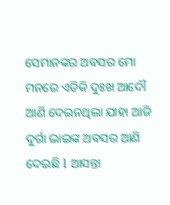ସେମାନଙ୍କର ଅବସର ମୋ ମନରେ ଏତିକି ଦୁଃଖ ଆଦୌ ଆଣି ଦେଇନଥିଲା ଯାହା ଆଜି ଦୁର୍ଗା ଭାଇଙ୍କ ଅବସର ଆଣି ଦେଇଛି l ଆସନ୍ତା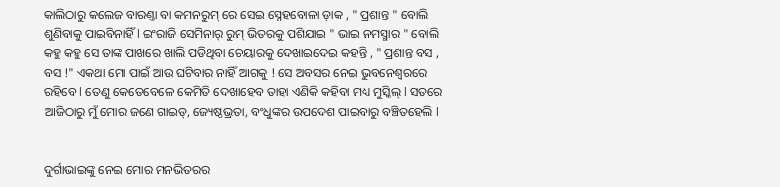କାଲିଠାରୁ କଲେଜ ବାରଣ୍ତା ବା କମନରୁମ୍ ରେ ସେଇ ସ୍ନେହବୋଳା ଡ଼ାକ , " ପ୍ରଶାନ୍ତ " ବୋଲି ଶୁଣିବାକୁ ପାଇବିନାହିଁ l ଇଂରାଜି ସେମିନାର୍ ରୁମ୍ ଭିତରକୁ ପଶିଯାଇ " ଭାଇ ନମସ୍ମାର " ବୋଲି କହୁ କହୁ ସେ ତାଙ୍କ ପାଖରେ ଖାଲି ପଡିଥିବା ଚେୟାରକୁ ଦେଖାଇଦେଇ କହନ୍ତି , " ପ୍ରଶାନ୍ତ ବସ , ବସ !" ଏକଥା ମୋ ପାଇଁ ଆଉ ଘଟିବାର ନାହିଁ ଆଗକୁ ! ସେ ଅବସର ନେଇ ଭୁବନେଶ୍ବରରେ ରହିବେ l ତେଣୁ କେତେବେଳେ କେମିତି ଦେଖାହେବ ତାହା ଏଣିକି କହିବା ମଧ୍ୟ ମୁସ୍କିଲ୍ l ସତରେ ଆଜିଠାରୁ ମୁଁ ମୋର ଜଣେ ଗାଇଡ୍, ଜ୍ୟେଷ୍ଠଭ୍ରତା, ବଂଧୁଙ୍କର ଉପଦେଶ ପାଇବାରୁ ବଞ୍ଚିତହେଲି l


ଦୁର୍ଗାଭାଇଙ୍କୁ ନେଇ ମୋର ମନଭିତରର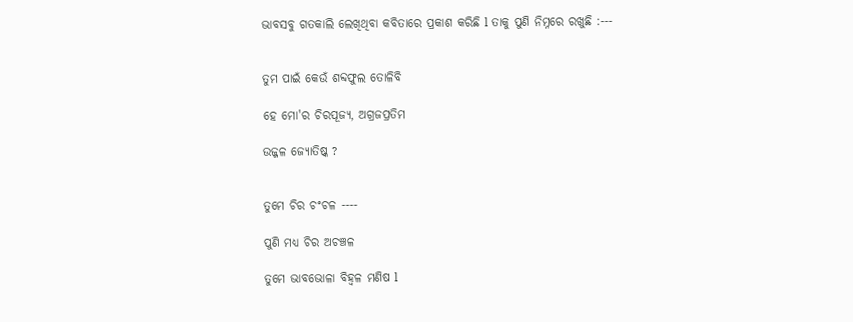ଭାବସବୁ ଗତକାଲି ଲେଖିଥିବା କବିତାରେ ପ୍ରକାଶ କରିଛି l ତାକୁ ପୁଣି ନିମ୍ନରେ ରଖୁଛି :---


ତୁମ ପାଇଁ କେଉଁ ଶବ୍ଦଫୁଲ ତୋଳିବି

ହେ ମୋ'ର ଚିରପୂଜ୍ୟ, ଅଗ୍ରଜପ୍ରତିମ

ଉଜ୍ଜଳ ଜ୍ୟୋତିଷ୍କ ?


ତୁମେ ଚିର ଚଂଚଳ ----

ପୁଣି ମଧ୍ୟ ଚିର ଅଚଞ୍ଚଳ

ତୁମେ ଭାବଭୋଳା ବିହ୍ବଳ ମଣିଷ l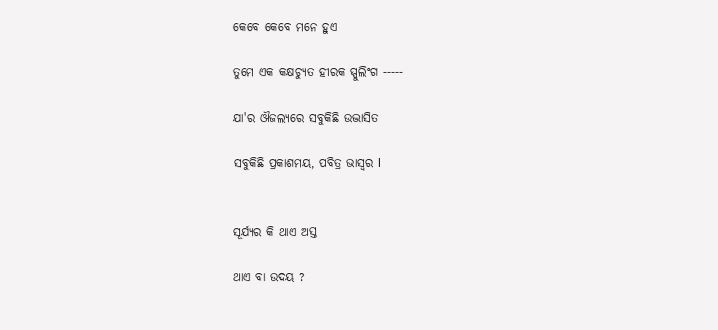କେବେ କେବେ ମନେ ହୁଏ

ତୁମେ ଏକ କକ୍ଷଚ୍ୟୁତ ହୀରକ ସ୍ପୁଲିଂଗ -----

ଯା'ର ଔଜଲ୍ୟରେ ସବୁକିଛି ଉଦ୍ଭାସିତ

ସବୁକିଛି ପ୍ରକାଶମୟ, ପବିତ୍ର ଭାସ୍ୱର l


ସୂର୍ଯ୍ୟର କି ଥାଏ ଅସ୍ତ

ଥାଏ ବା ଉଦୟ ?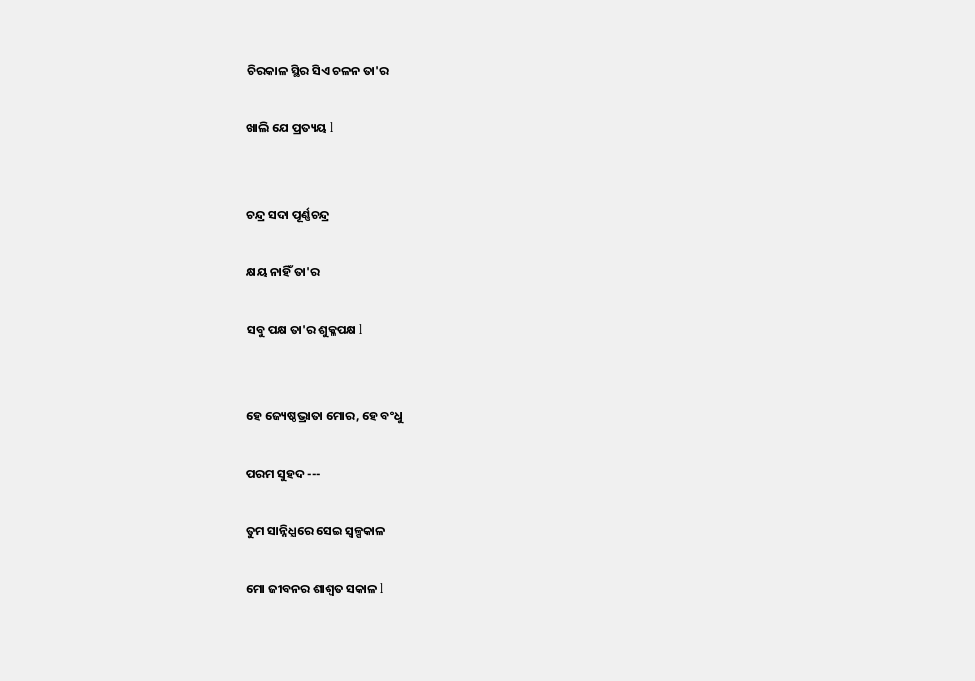ଚିରକାଳ ସ୍ଥିର ସିଏ ଚଳନ ତା'ର

ଖାଲି ଯେ ପ୍ରତ୍ୟୟ l


ଚନ୍ଦ୍ର ସଦା ପୂର୍ଣ୍ଣଚନ୍ଦ୍ର

କ୍ଷୟ ନାହିଁ ତା'ର

ସବୁ ପକ୍ଷ ତା'ର ଶୁକ୍ଳପକ୍ଷ l


ହେ ଜ୍ୟେଷ୍ଠଭ୍ରାତା ମୋର, ହେ ବଂଧୁ

ପରମ ସୁହଦ ---

ତୁମ ସାନ୍ନିଧ୍ଯରେ ସେଇ ସ୍ୱଳ୍ପକାଳ

ମୋ ଜୀବନର ଶାଶ୍ୱତ ସକାଳ l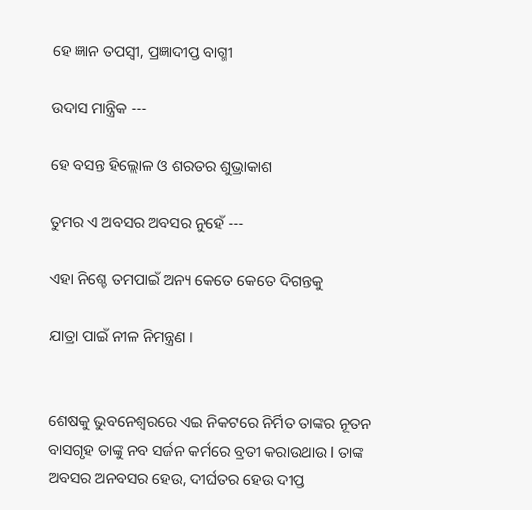ହେ ଜ୍ଞାନ ତପସ୍ୱୀ, ପ୍ରଜ୍ଞାଦୀପ୍ତ ବାଗ୍ମୀ

ଉଦାସ ମାନ୍ତ୍ରିକ ---

ହେ ବସନ୍ତ ହିଲ୍ଲୋଳ ଓ ଶରତର ଶୁଭ୍ରାକାଶ

ତୁମର ଏ ଅବସର ଅବସର ନୁହେଁ ---

ଏହା ନିଶ୍ଚେ ତମପାଇଁ ଅନ୍ୟ କେତେ କେତେ ଦିଗନ୍ତକୁ

ଯାତ୍ରା ପାଇଁ ନୀଳ ନିମନ୍ତ୍ରଣ ।


ଶେଷକୁ ଭୁବନେଶ୍ବରରେ ଏଇ ନିକଟରେ ନିର୍ମିତ ତାଙ୍କର ନୂତନ ବାସଗୃହ ତାଙ୍କୁ ନବ ସର୍ଜନ କର୍ମରେ ବ୍ରତୀ କରାଉଥାଉ l ତାଙ୍କ ଅବସର ଅନବସର ହେଉ, ଦୀର୍ଘତର ହେଉ ଦୀପ୍ତ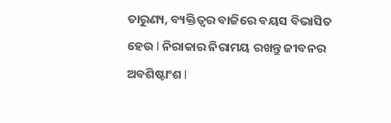ତାରୁଣ୍ୟ, ବ୍ୟକ୍ତିତ୍ୱର ବାଜିରେ ବୟସ ବିଭାସିତ ହେଉ l ନିରାକାର ନିରାମୟ ରଖନ୍ତୁ ଜୀବନର ଅବଶିଷ୍ଟାଂଶ l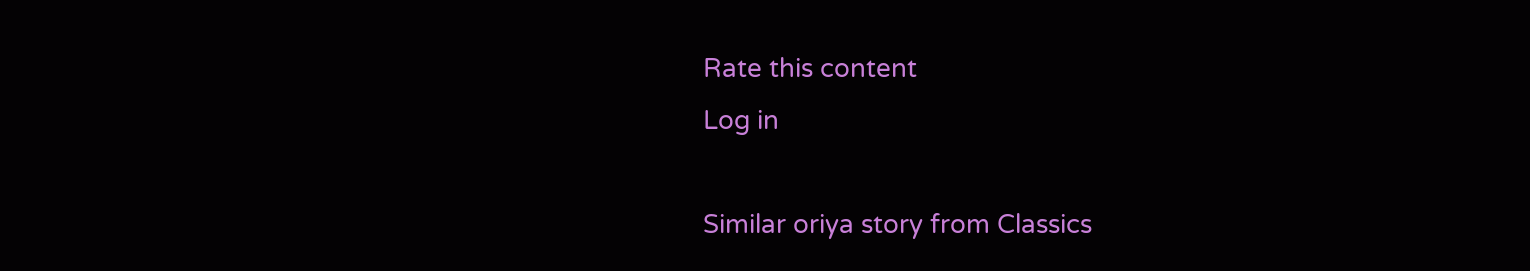Rate this content
Log in

Similar oriya story from Classics